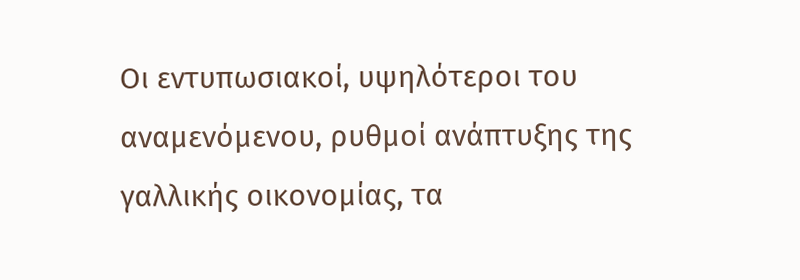Οι εντυπωσιακοί, υψηλότεροι του αναμενόμενου, ρυθμοί ανάπτυξης της γαλλικής οικονομίας, τα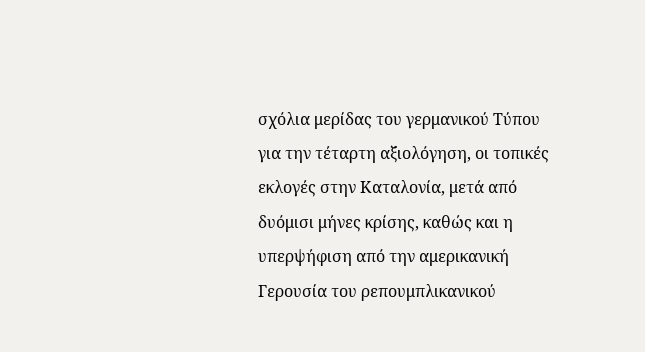σχόλια μερίδας του γερμανικού Τύπου για την τέταρτη αξιολόγηση, οι τοπικές εκλογές στην Καταλονία, μετά από δυόμισι μήνες κρίσης, καθώς και η υπερψήφιση από την αμερικανική Γερουσία του ρεπουμπλικανικού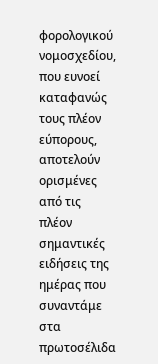φορολογικού νομοσχεδίου, που ευνοεί καταφανώς τους πλέον εύπορους, αποτελούν ορισμένες από τις πλέον σημαντικές ειδήσεις της ημέρας που συναντάμε στα πρωτοσέλιδα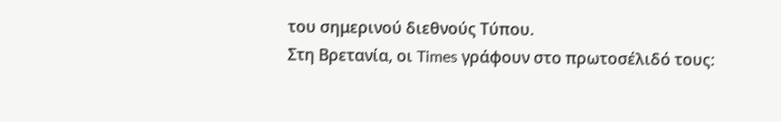του σημερινού διεθνούς Τύπου.
Στη Βρετανία, οι Times γράφουν στο πρωτοσέλιδό τους: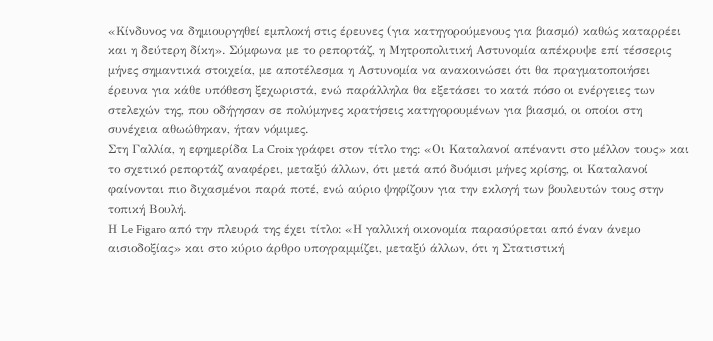«Κίνδυνος να δημιουργηθεί εμπλοκή στις έρευνες (για κατηγορούμενους για βιασμό) καθώς καταρρέει και η δεύτερη δίκη». Σύμφωνα με το ρεπορτάζ, η Μητροπολιτική Αστυνομία απέκρυψε επί τέσσερις μήνες σημαντικά στοιχεία, με αποτέλεσμα η Αστυνομία να ανακοινώσει ότι θα πραγματοποιήσει έρευνα για κάθε υπόθεση ξεχωριστά, ενώ παράλληλα θα εξετάσει το κατά πόσο οι ενέργειες των στελεχών της, που οδήγησαν σε πολύμηνες κρατήσεις κατηγορουμένων για βιασμό, οι οποίοι στη συνέχεια αθωώθηκαν, ήταν νόμιμες.
Στη Γαλλία, η εφημερίδα La Croix γράφει στον τίτλο της: «Οι Καταλανοί απέναντι στο μέλλον τους» και το σχετικό ρεπορτάζ αναφέρει, μεταξύ άλλων, ότι μετά από δυόμισι μήνες κρίσης, οι Καταλανοί φαίνονται πιο διχασμένοι παρά ποτέ, ενώ αύριο ψηφίζουν για την εκλογή των βουλευτών τους στην τοπική Βουλή.
Η Le Figaro από την πλευρά της έχει τίτλο: «Η γαλλική οικονομία παρασύρεται από έναν άνεμο αισιοδοξίας» και στο κύριο άρθρο υπογραμμίζει, μεταξύ άλλων, ότι η Στατιστική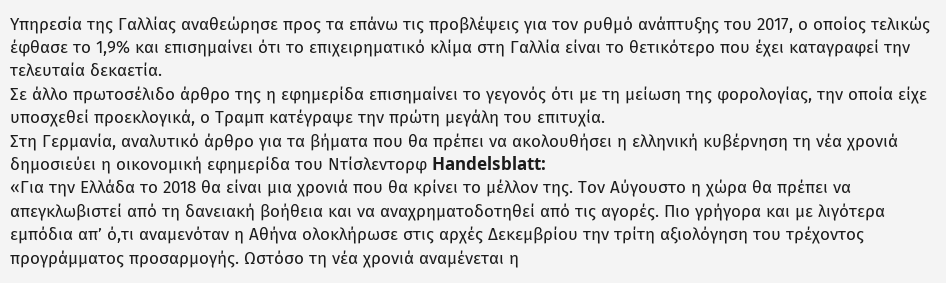Υπηρεσία της Γαλλίας αναθεώρησε προς τα επάνω τις προβλέψεις για τον ρυθμό ανάπτυξης του 2017, ο οποίος τελικώς έφθασε το 1,9% και επισημαίνει ότι το επιχειρηματικό κλίμα στη Γαλλία είναι το θετικότερο που έχει καταγραφεί την τελευταία δεκαετία.
Σε άλλο πρωτοσέλιδο άρθρο της η εφημερίδα επισημαίνει το γεγονός ότι με τη μείωση της φορολογίας, την οποία είχε υποσχεθεί προεκλογικά, ο Τραμπ κατέγραψε την πρώτη μεγάλη του επιτυχία.
Στη Γερμανία, αναλυτικό άρθρο για τα βήματα που θα πρέπει να ακολουθήσει η ελληνική κυβέρνηση τη νέα χρονιά δημοσιεύει η οικονομική εφημερίδα του Ντίσλεντορφ Handelsblatt:
«Για την Ελλάδα το 2018 θα είναι μια χρονιά που θα κρίνει το μέλλον της. Τον Αύγουστο η χώρα θα πρέπει να απεγκλωβιστεί από τη δανειακή βοήθεια και να αναχρηματοδοτηθεί από τις αγορές. Πιο γρήγορα και με λιγότερα εμπόδια απ’ ό,τι αναμενόταν η Αθήνα ολοκλήρωσε στις αρχές Δεκεμβρίου την τρίτη αξιολόγηση του τρέχοντος προγράμματος προσαρμογής. Ωστόσο τη νέα χρονιά αναμένεται η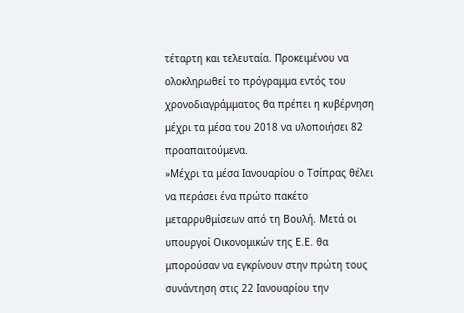τέταρτη και τελευταία. Προκειμένου να ολοκληρωθεί το πρόγραμμα εντός του χρονοδιαγράμματος θα πρέπει η κυβέρνηση μέχρι τα μέσα του 2018 να υλοποιήσει 82 προαπαιτούμενα.
»Μέχρι τα μέσα Ιανουαρίου ο Τσίπρας θέλει να περάσει ένα πρώτο πακέτο μεταρρυθμίσεων από τη Βουλή. Μετά οι υπουργοί Οικονομικών της Ε.Ε. θα μπορούσαν να εγκρίνουν στην πρώτη τους συνάντηση στις 22 Ιανουαρίου την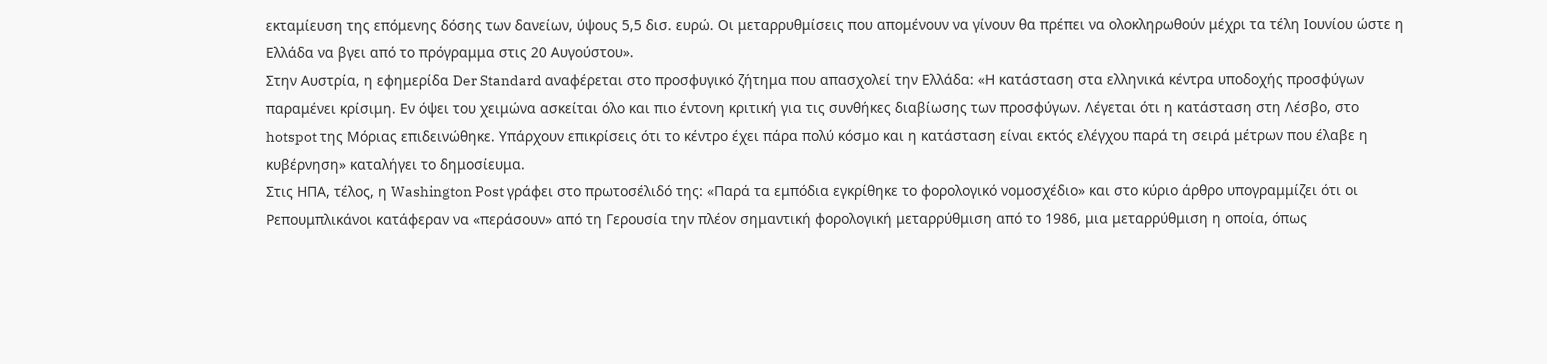εκταμίευση της επόμενης δόσης των δανείων, ύψους 5,5 δισ. ευρώ. Οι μεταρρυθμίσεις που απομένουν να γίνουν θα πρέπει να ολοκληρωθούν μέχρι τα τέλη Ιουνίου ώστε η Ελλάδα να βγει από το πρόγραμμα στις 20 Αυγούστου».
Στην Αυστρία, η εφημερίδα Der Standard αναφέρεται στο προσφυγικό ζήτημα που απασχολεί την Ελλάδα: «Η κατάσταση στα ελληνικά κέντρα υποδοχής προσφύγων παραμένει κρίσιμη. Εν όψει του χειμώνα ασκείται όλο και πιο έντονη κριτική για τις συνθήκες διαβίωσης των προσφύγων. Λέγεται ότι η κατάσταση στη Λέσβο, στο hotspot της Μόριας επιδεινώθηκε. Υπάρχουν επικρίσεις ότι το κέντρο έχει πάρα πολύ κόσμο και η κατάσταση είναι εκτός ελέγχου παρά τη σειρά μέτρων που έλαβε η κυβέρνηση» καταλήγει το δημοσίευμα.
Στις ΗΠΑ, τέλος, η Washington Post γράφει στο πρωτοσέλιδό της: «Παρά τα εμπόδια εγκρίθηκε το φορολογικό νομοσχέδιο» και στο κύριο άρθρο υπογραμμίζει ότι οι Ρεπουμπλικάνοι κατάφεραν να «περάσουν» από τη Γερουσία την πλέον σημαντική φορολογική μεταρρύθμιση από το 1986, μια μεταρρύθμιση η οποία, όπως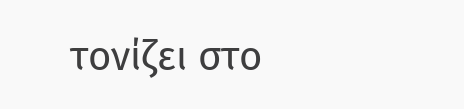τονίζει στο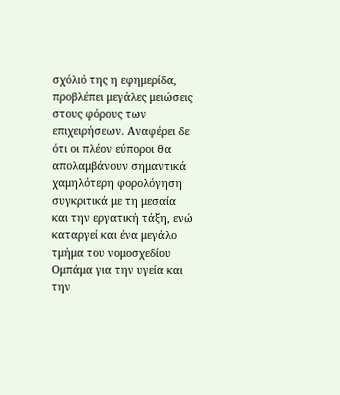σχόλιό της η εφημερίδα, προβλέπει μεγάλες μειώσεις στους φόρους των επιχειρήσεων. Αναφέρει δε ότι οι πλέον εύποροι θα απολαμβάνουν σημαντικά χαμηλότερη φορολόγηση συγκριτικά με τη μεσαία και την εργατική τάξη, ενώ καταργεί και ένα μεγάλο τμήμα του νομοσχεδίου Ομπάμα για την υγεία και την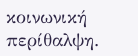κοινωνική περίθαλψη.